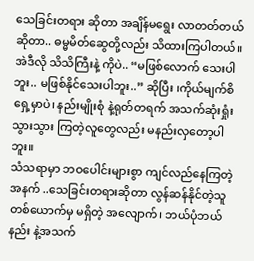သေခြင်းတရား ဆိုတာ အချိန်မရွေး လာတတ်တယ်ဆိုတာ.. ဓမ္မမိတ်ဆွေတို့လည်း သိထားကြပါတယ်။
အဲဒီလို သိသိကြီးနဲ့ ကိုပဲ.. “မဖြစ်လောက် သေးပါဘူး.. မဖြစ်နိုင်သေးပါဘူး..” ဆိုပြီး ၊ကိုယ်မျက်စိရှေ့မှာပဲ၊ နည်းမျိုးစုံ နဲ့ရုတ်တရက် အသက်ဆုံးရှုံး သွားသွား ကြတဲ့လူတွေလည်း မနည်းလှတော့ပါဘူး။
သံသရာမှာ ဘဝပေါင်းများစွာ ကျင်လည်နေကြတဲ့အနက် ..သေခြင်းတရားဆိုတာ လွန်ဆန်နိုင်တဲ့သူ တစ်ယောက်မှ မရှိတဲ့ အလျောက်၊ ဘယ်ပုံဘယ်နည်း နဲ့အသက်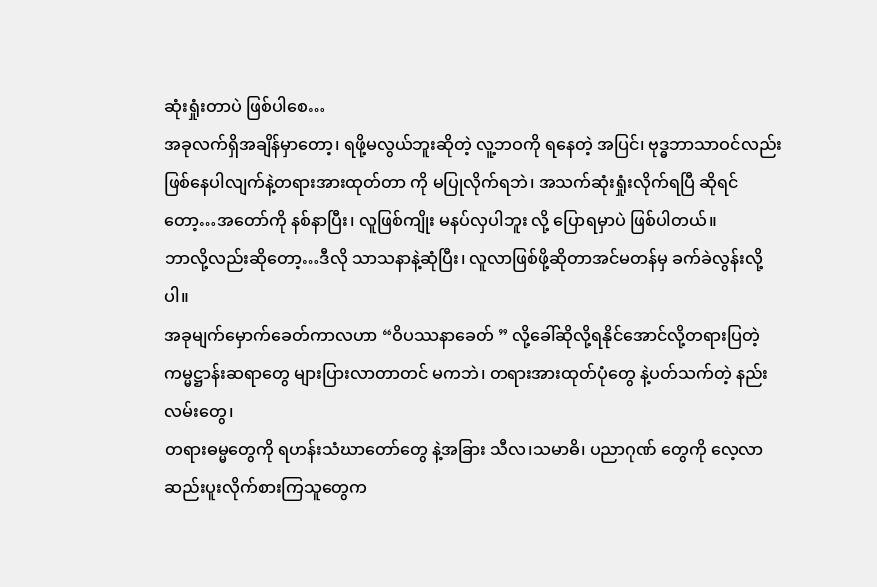ဆုံးရှုံးတာပဲ ဖြစ်ပါစေ…
အခုလက်ရှိအချိန်မှာတော့၊ ရဖို့မလွယ်ဘူးဆိုတဲ့ လူ့ဘဝကို ရနေတဲ့ အပြင်၊ ဗုဒ္ဓဘာသာဝင်လည်း ဖြစ်နေပါလျက်နဲ့တရားအားထုတ်တာ ကို မပြုလိုက်ရဘဲ၊ အသက်ဆုံးရှုံးလိုက်ရပြီ ဆိုရင်တော့…အတော်ကို နစ်နာပြီး၊ လူဖြစ်ကျိုး မနပ်လှပါဘူး လို့ ပြောရမှာပဲ ဖြစ်ပါတယ်။
ဘာလို့လည်းဆိုတော့…ဒီလို သာသနာနဲ့ဆုံပြီး၊ လူလာဖြစ်ဖို့ဆိုတာအင်မတန်မှ ခက်ခဲလွန်းလို့ပါ။
အခုမျက်မှောက်ခေတ်ကာလဟာ “ဝိပဿနာခေတ် ” လို့ခေါ်ဆိုလို့ရနိုင်အောင်လို့တရားပြတဲ့ကမ္မဋ္ဌာန်းဆရာတွေ များပြားလာတာတင် မကဘဲ၊ တရားအားထုတ်ပုံတွေ နဲ့ပတ်သက်တဲ့ နည်းလမ်းတွေ၊
တရားဓမ္မတွေကို ရဟန်းသံဃာတော်တွေ နဲ့အခြား သီလ၊သမာဓိ၊ ပညာဂုဏ် တွေကို လေ့လာဆည်းပူးလိုက်စားကြသူတွေက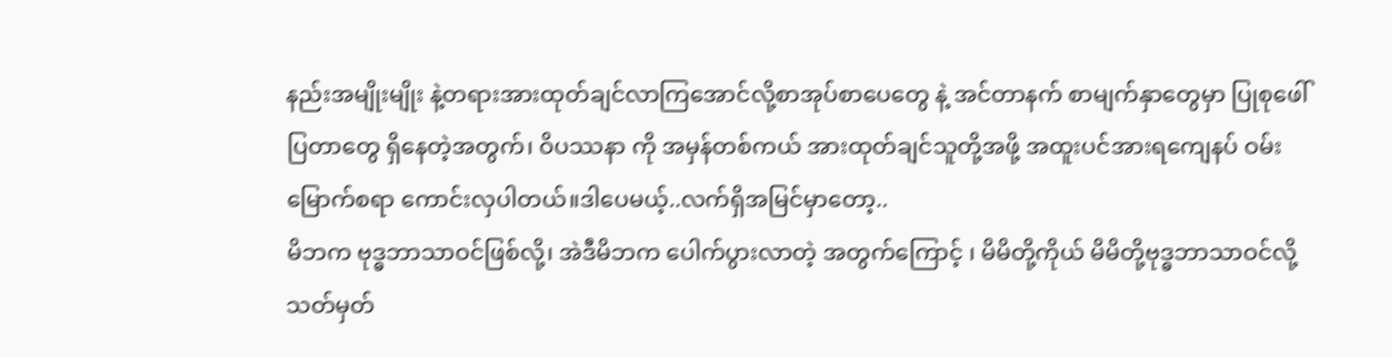နည်းအမျိုးမျိုး နဲ့တရားအားထုတ်ချင်လာကြအောင်လို့စာအုပ်စာပေတွေ နဲ့ အင်တာနက် စာမျက်နှာတွေမှာ ပြုစုဖေါ်ပြတာတွေ ရှိနေတဲ့အတွက်၊ ဝိပဿနာ ကို အမှန်တစ်ကယ် အားထုတ်ချင်သူတို့အဖို့ အထူးပင်အားရကျေနပ် ဝမ်းမြောက်စရာ ကောင်းလှပါတယ်။ဒါပေမယ့်..လက်ရှိအမြင်မှာတော့..
မိဘက ဗုဒ္ဓဘာသာဝင်ဖြစ်လို့၊ အဲဒီမိဘက ပေါက်ပွားလာတဲ့ အတွက်ကြောင့် ၊ မိမိတို့ကိုယ် မိမိတို့ဗုဒ္ဓဘာသာဝင်လို့သတ်မှတ်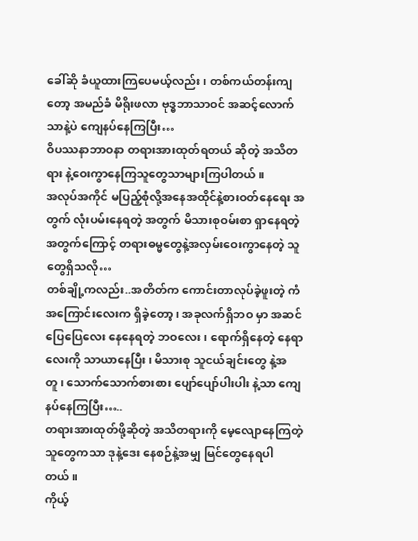ခေါ်ဆို ခံယူထားကြပေမယ့်လည်း၊ တစ်ကယ်တန်းကျတော့ အမည်ခံ မိရိုးဖလာ ဗုဒ္ဓဘာသာဝင် အဆင့်လောက်သာနဲ့ပဲ ကျေနပ်နေကြပြီး…
ဝိပဿနာဘာဝနာ တရားအားထုတ်ရတယ် ဆိုတဲ့ အသိတရား နဲ့ဝေးကွာနေကြသူတွေသာများကြပါတယ်။
အလုပ်အကိုင် မပြည့်စုံလို့အနေအထိုင်နဲ့စားဝတ်နေရေး အတွက် လုံးပမ်းနေရတဲ့ အတွက် မိသားစုဝမ်းစာ ရှာနေရတဲ့အတွက်ကြောင့် တရားဓမ္မတွေနဲ့အလှမ်းဝေးကွာနေတဲ့ သူတွေရှိသလို…
တစ်ချို့ကလည်း..အတိတ်က ကောင်းတာလုပ်ခဲ့ဖူးတဲ့ ကံအကြောင်းလေးက ရှိခဲ့တော့ ၊ အခုလက်ရှိဘဝ မှာ အဆင်ပြေပြေလေး နေနေရတဲ့ ဘဝလေး၊ ရောက်ရှိနေတဲ့ နေရာလေးကို သာယာနေပြီး၊ မိသားစု သူငယ်ချင်းတွေ နဲ့အတူ၊ သောက်သောက်စားစား ပျော်ပျော်ပါးပါး နဲ့သာ ကျေနပ်နေကြပြီး…..
တရားအားထုတ်ဖို့ဆိုတဲ့ အသိတရားကို မေ့လျောနေကြတဲ့ သူတွေကသာ ဒုနဲ့ဒေး နေစဉ်နဲ့အမျှ မြင်တွေနေရပါတယ်။
ကိုယ့်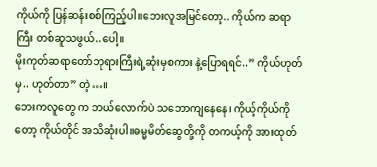ကိုယ်ကို ပြန်ဆန်းစစ်ကြည့်ပါ။ဘေးလူအမြင်တော့.. ကိုယ်က ဆရာကြီး တစ်ဆူသဖွယ်..ပေါ့။
မိုးကုတ်ဆရာတော်ဘုရားကြီးရဲ့ဆုံးမှစကား နဲ့ပြောရရင်..” ကိုယ်ဟုတ်မှ.. ဟုတ်တာ” တဲ့…။
ဘေးကလူတွေ က ဘယ်လောက်ပဲ သဘောကျနေနေ၊ ကိုယ့်ကိုယ်ကိုတော့ ကိုယ်တိုင် အသိဆုံးပါ။ဓမ္မမိတ်ဆွေတို့ကို တကယ့်ကို အားထုတ်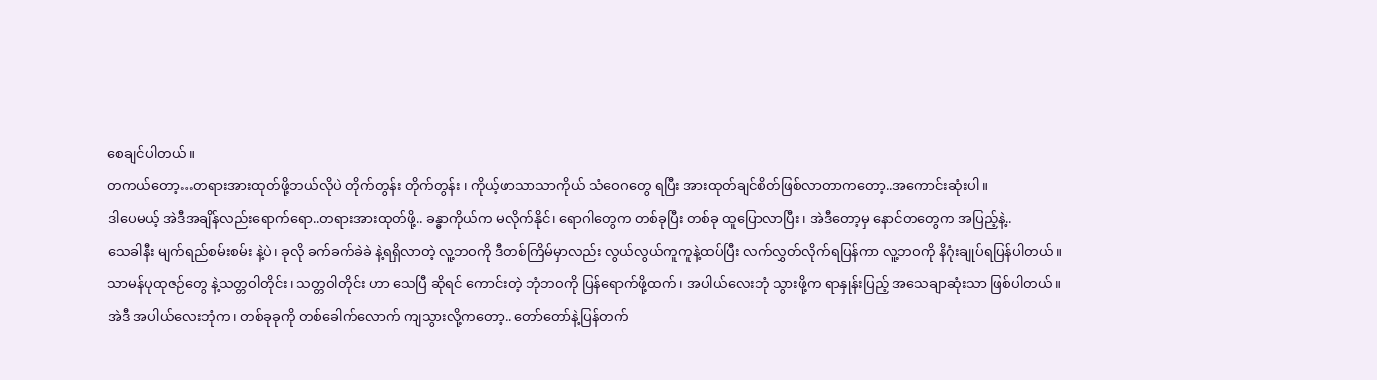စေချင်ပါတယ်။
တကယ်တော့…တရားအားထုတ်ဖို့ဘယ်လိုပဲ တိုက်တွန်း တိုက်တွန်း ၊ ကိုယ့်ဖာသာသာကိုယ် သံဝေဂတွေ ရပြီး အားထုတ်ချင်စိတ်ဖြစ်လာတာကတော့..အကောင်းဆုံးပါ။
ဒါပေမယ့် အဲဒီအချိန်လည်းရောက်ရော..တရားအားထုတ်ဖို့.. ခန္ဓာကိုယ်က မလိုက်နိုင်၊ ရောဂါတွေက တစ်ခုပြီး တစ်ခု ထူပြောလာပြီး၊ အဲဒီတော့မှ နောင်တတွေက အပြည့်နဲ့..
သေခါနီး မျက်ရည်စမ်းစမ်း နဲ့ပဲ၊ ခုလို ခက်ခက်ခဲခဲ နဲ့ရရှိလာတဲ့ လူ့ဘဝကို ဒီတစ်ကြိမ်မှာလည်း လွယ်လွယ်ကူကူနဲ့ထပ်ပြီး လက်လွှတ်လိုက်ရပြန်ကာ လူ့ဘဝကို နိဂုံးချုပ်ရပြန်ပါတယ်။
သာမန်ပုထုဇဉ်တွေ နဲ့သတ္တဝါတိုင်း၊ သတ္တဝါတိုင်း ဟာ သေပြီ ဆိုရင် ကောင်းတဲ့ ဘုံဘဝကို ပြန်ရောက်ဖို့ထက်၊ အပါယ်လေးဘုံ သွားဖို့က ရာနှုန်းပြည့် အသေချာဆုံးသာ ဖြစ်ပါတယ်။
အဲဒီ အပါယ်လေးဘုံက၊ တစ်ခုခုကို တစ်ခေါက်လောက် ကျသွားလို့ကတော့.. တော်တော်နဲ့ပြန်တက်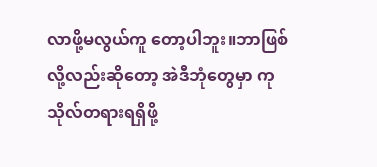လာဖို့မလွယ်ကူ တော့ပါဘူး။ဘာဖြစ်လို့လည်းဆိုတော့ အဲဒီဘုံတွေမှာ ကုသိုလ်တရားရရှိဖို့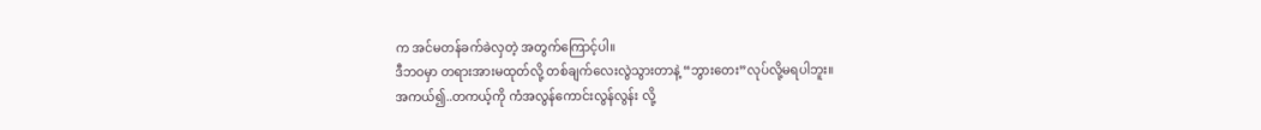က အင်မတန်ခက်ခဲလှတဲ့ အတွက်ကြောင့်ပါ။
ဒီဘဝမှာ တရားအားမထုတ်လို့ တစ်ချက်လေးလွဲသွားတာနဲ့ “ဘွားတေး”လုပ်လို့မရပါဘူး။
အကယ်၍..တကယ့်ကို ကံအလွန်ကောင်းလွန်လွန်း လို့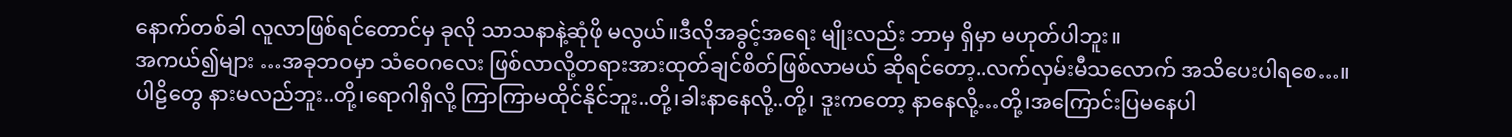နောက်တစ်ခါ လူလာဖြစ်ရင်တောင်မှ ခုလို သာသနာနဲ့ဆုံဖို မလွယ်။ဒီလိုအခွင့်အရေး မျိုးလည်း ဘာမှ ရှိမှာ မဟုတ်ပါဘူး။
အကယ်၍များ …အခုဘဝမှာ သံဝေဂလေး ဖြစ်လာလို့တရားအားထုတ်ချင်စိတ်ဖြစ်လာမယ် ဆိုရင်တော့..လက်လှမ်းမီသလောက် အသိပေးပါရစေ…။
ပါဠိတွေ နားမလည်ဘူး..တို့၊ရောဂါရှိလို့ ကြာကြာမထိုင်နိုင်ဘူး..တို့၊ခါးနာနေလို့..တို့၊ ဒူးကတော့ နာနေလို့…တို့၊အကြောင်းပြမနေပါ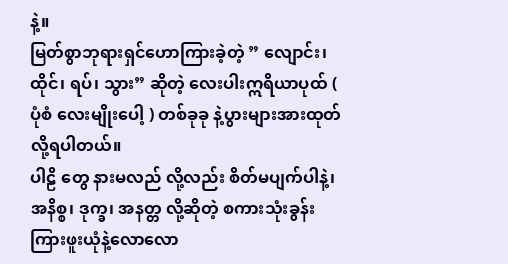နဲ့။
မြတ်စွာဘုရားရှင်ဟောကြားခဲ့တဲ့ ” လျောင်း၊ ထိုင်၊ ရပ်၊ သွား” ဆိုတဲ့ လေးပါးဣရိယာပုထ် ( ပုံစံ လေးမျိုးပေါ့ ) တစ်ခုခု နဲ့ပွားများအားထုတ်လို့ရပါတယ်။
ပါဠိ တွေ နားမလည် လို့လည်း စိတ်မပျက်ပါနဲ့၊ အနိစ္စ၊ ဒုက္ခ၊ အနတ္တ လို့ဆိုတဲ့ စကားသုံးခွန်းကြားဖူးယုံနဲ့လောလော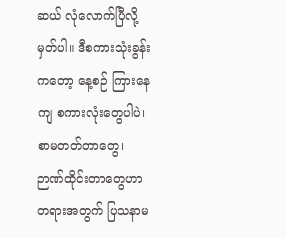ဆယ် လုံလောက်ပြီလို့မှတ်ပါ။ ဒီစကားသုံးခွန်းကတော့ နေ့စဉ် ကြားနေကျ စကားလုံးတွေပါပဲ၊
စာမတတ်တာတွေ၊ ဉာဏ်ထိုင်းတာတွေဟာ တရားအတွက် ပြသနာမ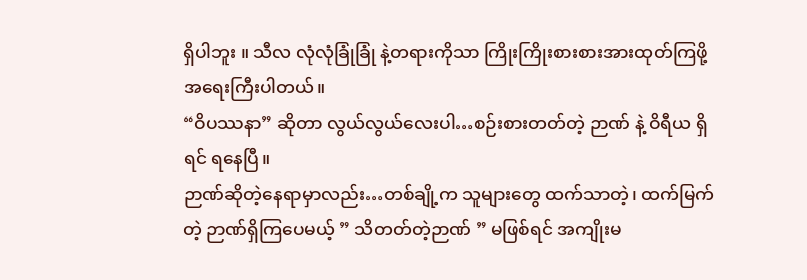ရှိပါဘူး ။ သီလ လုံလုံခြုံခြုံ နဲ့တရားကိုသာ ကြိုးကြိုးစားစားအားထုတ်ကြဖို့အရေးကြီးပါတယ်။
“ဝိပဿနာ” ဆိုတာ လွယ်လွယ်လေးပါ…စဉ်းစားတတ်တဲ့ ဉာဏ် နဲ့ ဝိရီယ ရှိရင် ရနေပြီ။
ဉာဏ်ဆိုတဲ့နေရာမှာလည်း…တစ်ချို့က သူများတွေ ထက်သာတဲ့၊ ထက်မြက်တဲ့ ဉာဏ်ရှိကြပေမယ့် ” သိတတ်တဲ့ဉာဏ် ” မဖြစ်ရင် အကျိုးမ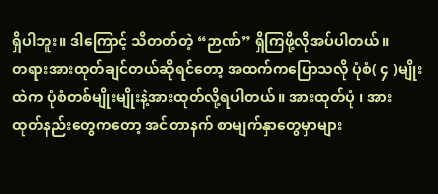ရှိပါဘူး။ ဒါကြောင့် သိတတ်တဲ့ “ဉာဏ်” ရှိကြဖို့လိုအပ်ပါတယ်။
တရားအားထုတ်ချင်တယ်ဆိုရင်တော့ အထက်ကပြောသလို ပုံစံ( ၄ )မျိုးထဲက ပုံစံတစ်မျိုးမျိုးနဲ့အားထုတ်လို့ရပါတယ်။ အားထုတ်ပုံ ၊ အားထုတ်နည်းတွေကတော့ အင်တာနက် စာမျက်နှာတွေမှာများ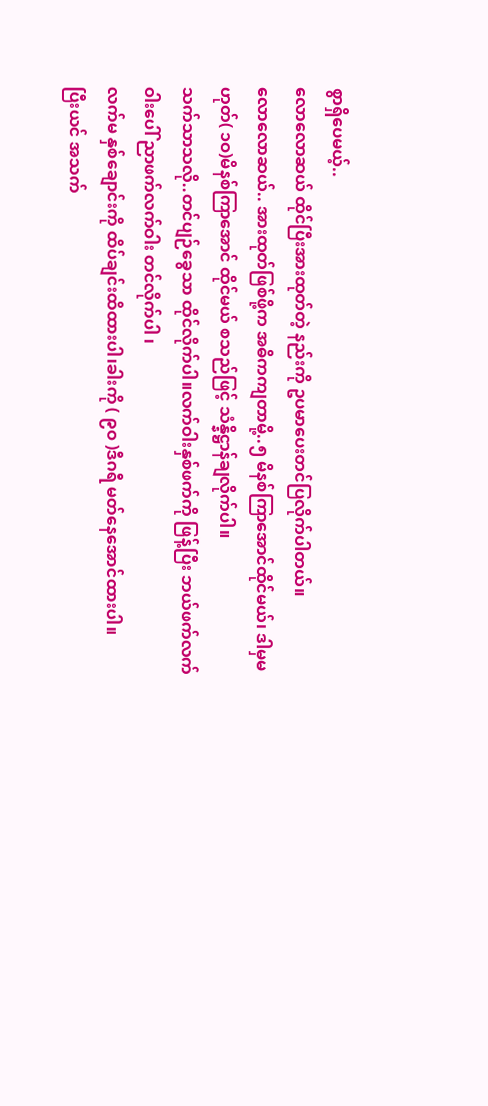စွာရှိပေမယ့်..
လောလောဆယ် ထိုင်ပြီးအားထုတ်တဲ့ နည်းကို ဥပမာပေးတင်ပြလိုက်ပါတယ်။
လောလောဆယ်.. အားထုတ်ဖြစ်ဖို့က အဓိကကျတာမို့..၅ မိနစ်ကြာအောင်ထိုင်မယ်၊ ဒါမှမဟုတ်( ၁ဝ)မိနစ်ကြာအောင် ထိုင်မယ် စသည်ဖြင့် သံန္နိဋ္ဌာန်ချလိုက်ပါ။
သက်သာသလို..တင်ပျဉ်ခွေသာ ထိုင်လိုက်ပါ။လက်ဝါးနှစ်ဖက်ကို ဖြန့်ပြီး ဘယ်ဖက်လက်ဝါးပေါ် ညာဖက်လက်ဝါး တင်လိုက်ပါ ၊
လက်မ နှစ်ချောင်းကို ထိပ်ချင်းထိထားပါ၊ခါးကို ( ၉ဝ )ဒီဂရီ မတ်နေအောင်ထားပါ။
ပြီးယင် အသက်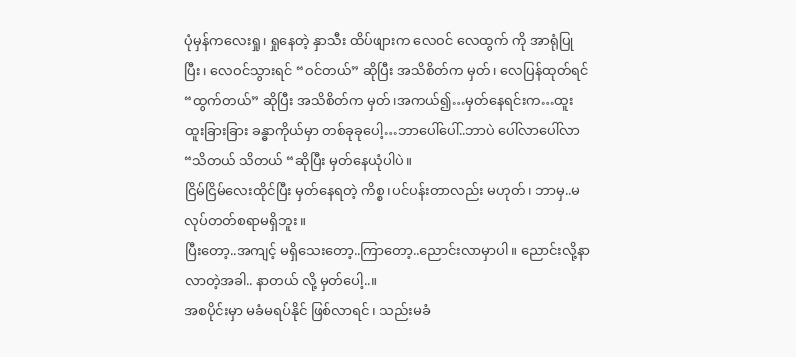ပုံမှန်ကလေးရှု၊ ရှုနေတဲ့ နှာသီး ထိပ်ဖျားက လေဝင် လေထွက် ကို အာရုံပြုပြီး၊ လေဝင်သွားရင် “ဝင်တယ်” ဆိုပြီး အသိစိတ်က မှတ်၊ လေပြန်ထုတ်ရင်
“ထွက်တယ်” ဆိုပြီး အသိစိတ်က မှတ်၊အကယ်၍…မှတ်နေရင်းက…ထူးထူးခြားခြား ခန္ဓာကိုယ်မှာ တစ်ခုခုပေါ့…ဘာပေါ်ပေါ်..ဘာပဲ ပေါ်လာပေါ်လာ “သိတယ် သိတယ် “ဆိုပြီး မှတ်နေယုံပါပဲ။
ငြိမ်ငြိမ်လေးထိုင်ပြီး မှတ်နေရတဲ့ ကိစ္စ၊ပင်ပန်းတာလည်း မဟုတ်၊ ဘာမှ..မလုပ်တတ်စရာမရှိဘူး။
ပြီးတော့..အကျင့် မရှိသေးတော့..ကြာတော့..ညောင်းလာမှာပါ။ ညောင်းလို့နာ လာတဲ့အခါ.. နာတယ် လို့ မှတ်ပေါ့..။
အစပိုင်းမှာ မခံမရပ်နိုင် ဖြစ်လာရင် ၊ သည်းမခံ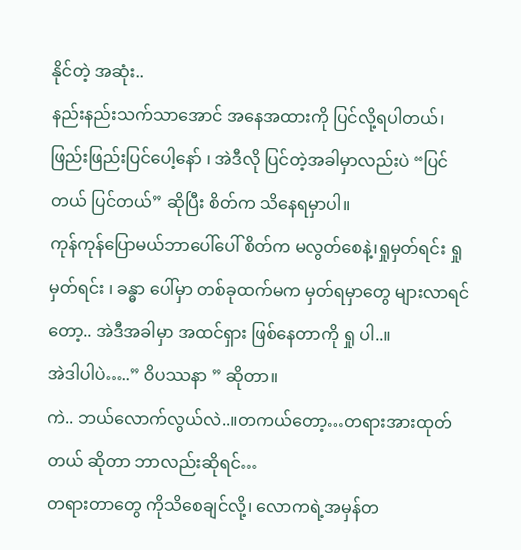နိုင်တဲ့ အဆုံး..
နည်းနည်းသက်သာအောင် အနေအထားကို ပြင်လို့ရပါတယ်၊ ဖြည်းဖြည်းပြင်ပေါ့နော် ၊ အဲဒီလို ပြင်တဲ့အခါမှာလည်းပဲ “ပြင်တယ် ပြင်တယ်” ဆိုပြီး စိတ်က သိနေရမှာပါ။
ကုန်ကုန်ပြောမယ်ဘာပေါ်ပေါ် စိတ်က မလွတ်စေနဲ့၊ရှုမှတ်ရင်း ရှုမှတ်ရင်း ၊ ခန္ဓာ ပေါ်မှာ တစ်ခုထက်မက မှတ်ရမှာတွေ များလာရင်တော့.. အဲဒီအခါမှာ အထင်ရှား ဖြစ်နေတာကို ရှု ပါ..။
အဲဒါပါပဲ…..” ဝိပဿနာ ” ဆိုတာ။
ကဲ.. ဘယ်လောက်လွယ်လဲ..။တကယ်တော့…တရားအားထုတ်တယ် ဆိုတာ ဘာလည်းဆိုရင်…
တရားတာတွေ ကိုသိစေချင်လို့၊ လောကရဲ့အမှန်တ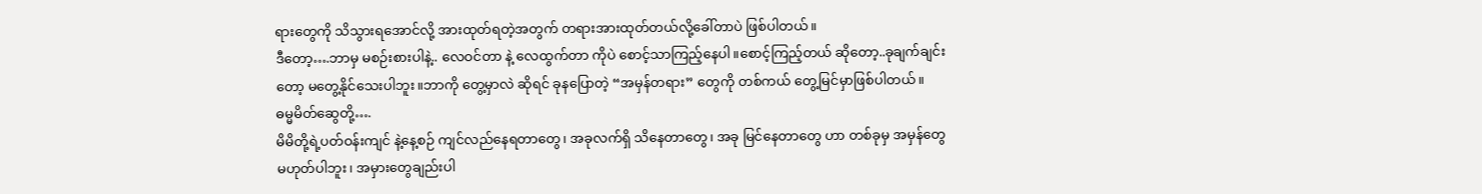ရားတွေကို သိသွားရအောင်လို့ အားထုတ်ရတဲ့အတွက် တရားအားထုတ်တယ်လို့ခေါ်တာပဲ ဖြစ်ပါတယ်။
ဒီတော့….ဘာမှ မစဉ်းစားပါနဲ့.. လေဝင်တာ နဲ့ လေထွက်တာ ကိုပဲ စောင့်သာကြည့်နေပါ။စောင့်ကြည့်တယ် ဆိုတော့..ခုချက်ချင်းတော့ မတွေ့နိုင်သေးပါဘူး။ဘာကို တွေ့မှာလဲ ဆိုရင် ခုနပြောတဲ့ “အမှန်တရား” တွေကို တစ်ကယ် တွေ့မြင်မှာဖြစ်ပါတယ်။
ဓမ္မမိတ်ဆွေတို့….
မိမိတို့ရဲ့ပတ်ဝန်းကျင် နဲ့နေ့စဉ် ကျင်လည်နေရတာတွေ၊ အခုလက်ရှိ သိနေတာတွေ၊ အခု မြင်နေတာတွေ ဟာ တစ်ခုမှ အမှန်တွေ မဟုတ်ပါဘူး၊ အမှားတွေချည်းပါ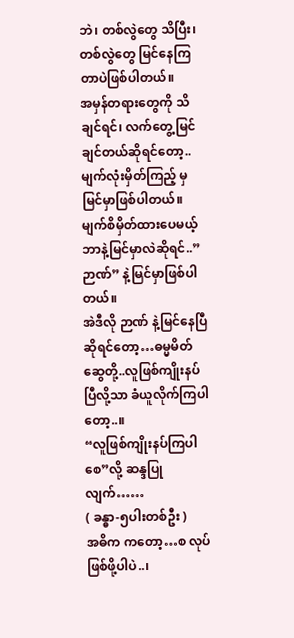ဘဲ၊ တစ်လွဲတွေ သိပြီး၊ တစ်လွဲတွေ မြင်နေကြတာပဲဖြစ်ပါတယ်။
အမှန်တရားတွေကို သိချင်ရင်၊ လက်တွေ့မြင်ချင်တယ်ဆိုရင်တော့..မျက်လုံးမှိတ်ကြည့် မှ မြင်မှာဖြစ်ပါတယ်။
မျက်စိမှိတ်ထားပေမယ့် ဘာနဲ့မြင်မှာလဲဆိုရင်..” ဉာဏ်” နဲ့မြင်မှာဖြစ်ပါတယ်။
အဲဒီလို ဉာဏ် နဲ့မြင်နေပြီဆိုရင်တော့…ဓမ္မမိတ်ဆွေတို့..လူဖြစ်ကျိုးနပ်ပြီလို့သာ ခံယူလိုက်ကြပါတော့..။
“လူဖြစ်ကျိုးနပ်ကြပါစေ”လို့ ဆန္ဒပြုလျက်……
( ခန္ဓာ-၅ပါးတစ်ဦး )
အဓိက ကတော့…စ လုပ်ဖြစ်ဖို့ပါပဲ..၊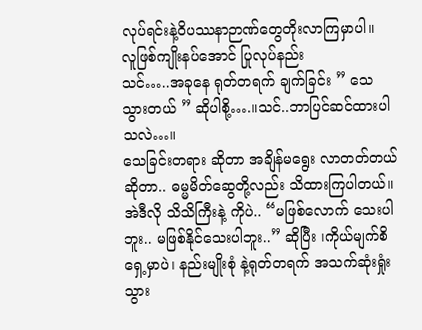လုပ်ရင်းနဲ့ဝိပဿနာဉာဏ်တွေတိုးလာကြမှာပါ။
လူဖြစ်ကျိုးနပ်အောင် ပြုလုပ်နည်း
သင်…..အခုနေ ရုတ်တရက် ချက်ခြင်း ” သေ သွားတယ် ” ဆိုပါစို့….။သင်..ဘာပြင်ဆင်ထားပါသလဲ…။
သေခြင်းတရား ဆိုတာ အချိန်မရွေး လာတတ်တယ်ဆိုတာ.. ဓမ္မမိတ်ဆွေတို့လည်း သိထားကြပါတယ်။
အဲဒီလို သိသိကြီးနဲ့ ကိုပဲ.. “မဖြစ်လောက် သေးပါဘူး.. မဖြစ်နိုင်သေးပါဘူး..” ဆိုပြီး ၊ကိုယ်မျက်စိရှေ့မှာပဲ၊ နည်းမျိုးစုံ နဲ့ရုတ်တရက် အသက်ဆုံးရှုံး သွား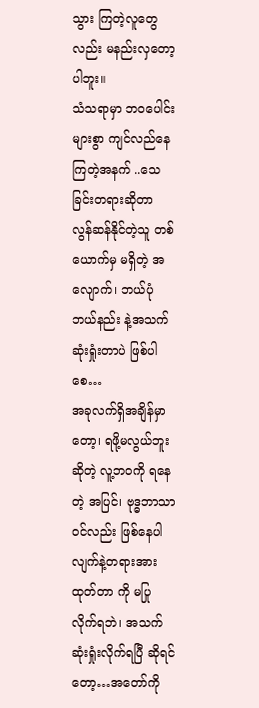သွား ကြတဲ့လူတွေလည်း မနည်းလှတော့ပါဘူး။
သံသရာမှာ ဘဝပေါင်းများစွာ ကျင်လည်နေကြတဲ့အနက် ..သေခြင်းတရားဆိုတာ လွန်ဆန်နိုင်တဲ့သူ တစ်ယောက်မှ မရှိတဲ့ အလျောက်၊ ဘယ်ပုံဘယ်နည်း နဲ့အသက်ဆုံးရှုံးတာပဲ ဖြစ်ပါစေ…
အခုလက်ရှိအချိန်မှာတော့၊ ရဖို့မလွယ်ဘူးဆိုတဲ့ လူ့ဘဝကို ရနေတဲ့ အပြင်၊ ဗုဒ္ဓဘာသာဝင်လည်း ဖြစ်နေပါလျက်နဲ့တရားအားထုတ်တာ ကို မပြုလိုက်ရဘဲ၊ အသက်ဆုံးရှုံးလိုက်ရပြီ ဆိုရင်တော့…အတော်ကို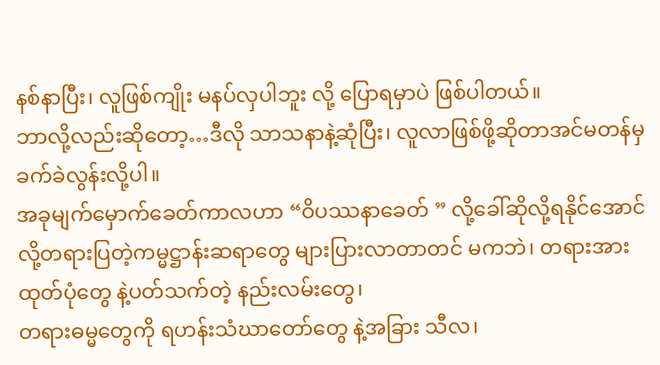နစ်နာပြီး၊ လူဖြစ်ကျိုး မနပ်လှပါဘူး လို့ ပြောရမှာပဲ ဖြစ်ပါတယ်။
ဘာလို့လည်းဆိုတော့…ဒီလို သာသနာနဲ့ဆုံပြီး၊ လူလာဖြစ်ဖို့ဆိုတာအင်မတန်မှ ခက်ခဲလွန်းလို့ပါ။
အခုမျက်မှောက်ခေတ်ကာလဟာ “ဝိပဿနာခေတ် ” လို့ခေါ်ဆိုလို့ရနိုင်အောင်လို့တရားပြတဲ့ကမ္မဋ္ဌာန်းဆရာတွေ များပြားလာတာတင် မကဘဲ၊ တရားအားထုတ်ပုံတွေ နဲ့ပတ်သက်တဲ့ နည်းလမ်းတွေ၊
တရားဓမ္မတွေကို ရဟန်းသံဃာတော်တွေ နဲ့အခြား သီလ၊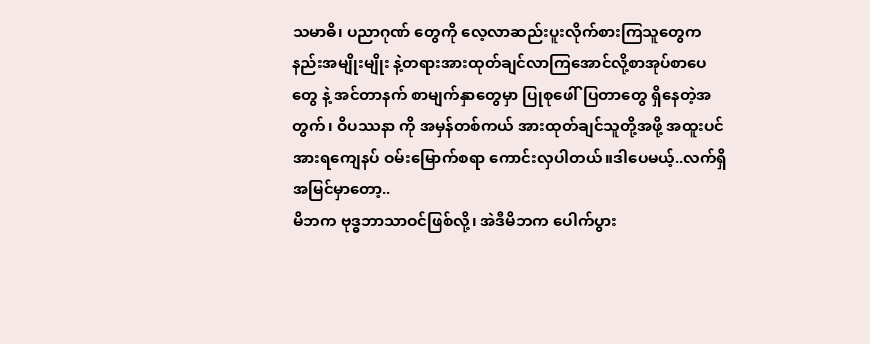သမာဓိ၊ ပညာဂုဏ် တွေကို လေ့လာဆည်းပူးလိုက်စားကြသူတွေက နည်းအမျိုးမျိုး နဲ့တရားအားထုတ်ချင်လာကြအောင်လို့စာအုပ်စာပေတွေ နဲ့ အင်တာနက် စာမျက်နှာတွေမှာ ပြုစုဖေါ်ပြတာတွေ ရှိနေတဲ့အတွက်၊ ဝိပဿနာ ကို အမှန်တစ်ကယ် အားထုတ်ချင်သူတို့အဖို့ အထူးပင်အားရကျေနပ် ဝမ်းမြောက်စရာ ကောင်းလှပါတယ်။ဒါပေမယ့်..လက်ရှိအမြင်မှာတော့..
မိဘက ဗုဒ္ဓဘာသာဝင်ဖြစ်လို့၊ အဲဒီမိဘက ပေါက်ပွား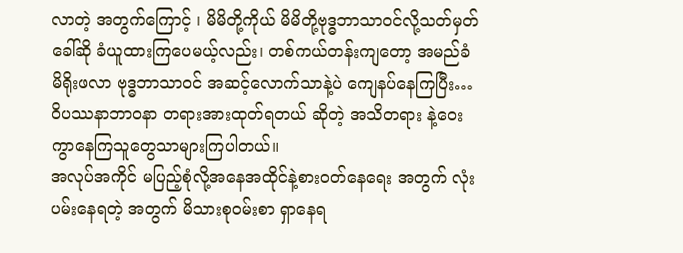လာတဲ့ အတွက်ကြောင့် ၊ မိမိတို့ကိုယ် မိမိတို့ဗုဒ္ဓဘာသာဝင်လို့သတ်မှတ် ခေါ်ဆို ခံယူထားကြပေမယ့်လည်း၊ တစ်ကယ်တန်းကျတော့ အမည်ခံ မိရိုးဖလာ ဗုဒ္ဓဘာသာဝင် အဆင့်လောက်သာနဲ့ပဲ ကျေနပ်နေကြပြီး…
ဝိပဿနာဘာဝနာ တရားအားထုတ်ရတယ် ဆိုတဲ့ အသိတရား နဲ့ဝေးကွာနေကြသူတွေသာများကြပါတယ်။
အလုပ်အကိုင် မပြည့်စုံလို့အနေအထိုင်နဲ့စားဝတ်နေရေး အတွက် လုံးပမ်းနေရတဲ့ အတွက် မိသားစုဝမ်းစာ ရှာနေရ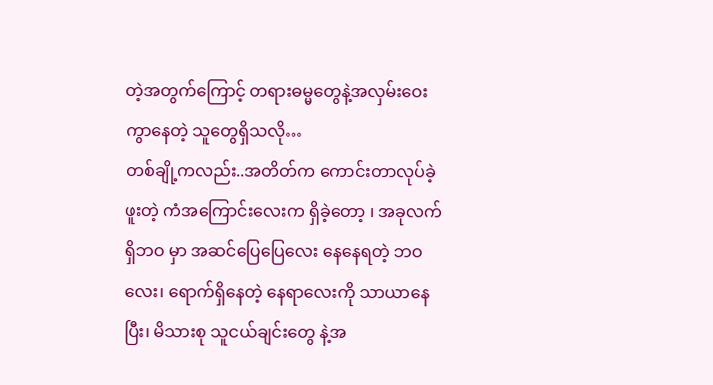တဲ့အတွက်ကြောင့် တရားဓမ္မတွေနဲ့အလှမ်းဝေးကွာနေတဲ့ သူတွေရှိသလို…
တစ်ချို့ကလည်း..အတိတ်က ကောင်းတာလုပ်ခဲ့ဖူးတဲ့ ကံအကြောင်းလေးက ရှိခဲ့တော့ ၊ အခုလက်ရှိဘဝ မှာ အဆင်ပြေပြေလေး နေနေရတဲ့ ဘဝလေး၊ ရောက်ရှိနေတဲ့ နေရာလေးကို သာယာနေပြီး၊ မိသားစု သူငယ်ချင်းတွေ နဲ့အ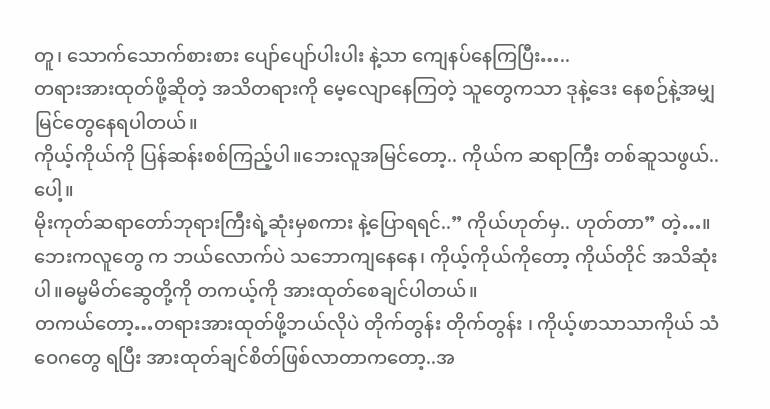တူ၊ သောက်သောက်စားစား ပျော်ပျော်ပါးပါး နဲ့သာ ကျေနပ်နေကြပြီး…..
တရားအားထုတ်ဖို့ဆိုတဲ့ အသိတရားကို မေ့လျောနေကြတဲ့ သူတွေကသာ ဒုနဲ့ဒေး နေစဉ်နဲ့အမျှ မြင်တွေနေရပါတယ်။
ကိုယ့်ကိုယ်ကို ပြန်ဆန်းစစ်ကြည့်ပါ။ဘေးလူအမြင်တော့.. ကိုယ်က ဆရာကြီး တစ်ဆူသဖွယ်..ပေါ့။
မိုးကုတ်ဆရာတော်ဘုရားကြီးရဲ့ဆုံးမှစကား နဲ့ပြောရရင်..” ကိုယ်ဟုတ်မှ.. ဟုတ်တာ” တဲ့…။
ဘေးကလူတွေ က ဘယ်လောက်ပဲ သဘောကျနေနေ၊ ကိုယ့်ကိုယ်ကိုတော့ ကိုယ်တိုင် အသိဆုံးပါ။ဓမ္မမိတ်ဆွေတို့ကို တကယ့်ကို အားထုတ်စေချင်ပါတယ်။
တကယ်တော့…တရားအားထုတ်ဖို့ဘယ်လိုပဲ တိုက်တွန်း တိုက်တွန်း ၊ ကိုယ့်ဖာသာသာကိုယ် သံဝေဂတွေ ရပြီး အားထုတ်ချင်စိတ်ဖြစ်လာတာကတော့..အ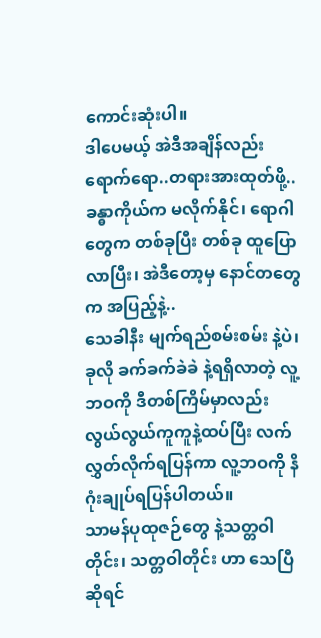ကောင်းဆုံးပါ။
ဒါပေမယ့် အဲဒီအချိန်လည်းရောက်ရော..တရားအားထုတ်ဖို့.. ခန္ဓာကိုယ်က မလိုက်နိုင်၊ ရောဂါတွေက တစ်ခုပြီး တစ်ခု ထူပြောလာပြီး၊ အဲဒီတော့မှ နောင်တတွေက အပြည့်နဲ့..
သေခါနီး မျက်ရည်စမ်းစမ်း နဲ့ပဲ၊ ခုလို ခက်ခက်ခဲခဲ နဲ့ရရှိလာတဲ့ လူ့ဘဝကို ဒီတစ်ကြိမ်မှာလည်း လွယ်လွယ်ကူကူနဲ့ထပ်ပြီး လက်လွှတ်လိုက်ရပြန်ကာ လူ့ဘဝကို နိဂုံးချုပ်ရပြန်ပါတယ်။
သာမန်ပုထုဇဉ်တွေ နဲ့သတ္တဝါတိုင်း၊ သတ္တဝါတိုင်း ဟာ သေပြီ ဆိုရင်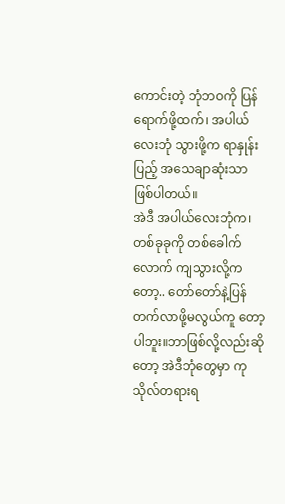ကောင်းတဲ့ ဘုံဘဝကို ပြန်ရောက်ဖို့ထက်၊ အပါယ်လေးဘုံ သွားဖို့က ရာနှုန်းပြည့် အသေချာဆုံးသာ ဖြစ်ပါတယ်။
အဲဒီ အပါယ်လေးဘုံက၊ တစ်ခုခုကို တစ်ခေါက်လောက် ကျသွားလို့ကတော့.. တော်တော်နဲ့ပြန်တက်လာဖို့မလွယ်ကူ တော့ပါဘူး။ဘာဖြစ်လို့လည်းဆိုတော့ အဲဒီဘုံတွေမှာ ကုသိုလ်တရားရ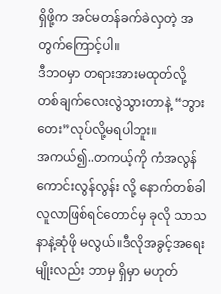ရှိဖို့က အင်မတန်ခက်ခဲလှတဲ့ အတွက်ကြောင့်ပါ။
ဒီဘဝမှာ တရားအားမထုတ်လို့ တစ်ချက်လေးလွဲသွားတာနဲ့ “ဘွားတေး”လုပ်လို့မရပါဘူး။
အကယ်၍..တကယ့်ကို ကံအလွန်ကောင်းလွန်လွန်း လို့ နောက်တစ်ခါ လူလာဖြစ်ရင်တောင်မှ ခုလို သာသနာနဲ့ဆုံဖို မလွယ်။ဒီလိုအခွင့်အရေး မျိုးလည်း ဘာမှ ရှိမှာ မဟုတ်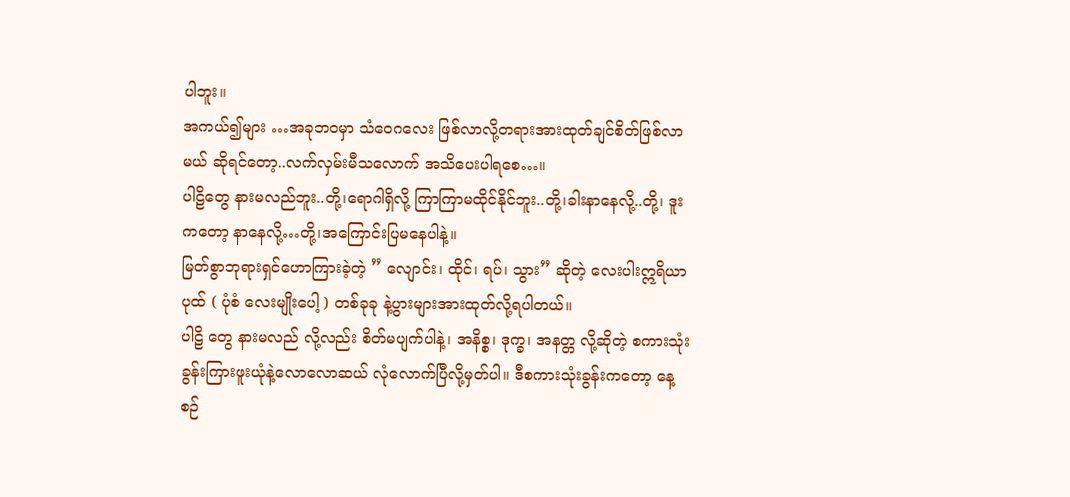ပါဘူး။
အကယ်၍များ …အခုဘဝမှာ သံဝေဂလေး ဖြစ်လာလို့တရားအားထုတ်ချင်စိတ်ဖြစ်လာမယ် ဆိုရင်တော့..လက်လှမ်းမီသလောက် အသိပေးပါရစေ…။
ပါဠိတွေ နားမလည်ဘူး..တို့၊ရောဂါရှိလို့ ကြာကြာမထိုင်နိုင်ဘူး..တို့၊ခါးနာနေလို့..တို့၊ ဒူးကတော့ နာနေလို့…တို့၊အကြောင်းပြမနေပါနဲ့။
မြတ်စွာဘုရားရှင်ဟောကြားခဲ့တဲ့ ” လျောင်း၊ ထိုင်၊ ရပ်၊ သွား” ဆိုတဲ့ လေးပါးဣရိယာပုထ် ( ပုံစံ လေးမျိုးပေါ့ ) တစ်ခုခု နဲ့ပွားများအားထုတ်လို့ရပါတယ်။
ပါဠိ တွေ နားမလည် လို့လည်း စိတ်မပျက်ပါနဲ့၊ အနိစ္စ၊ ဒုက္ခ၊ အနတ္တ လို့ဆိုတဲ့ စကားသုံးခွန်းကြားဖူးယုံနဲ့လောလောဆယ် လုံလောက်ပြီလို့မှတ်ပါ။ ဒီစကားသုံးခွန်းကတော့ နေ့စဉ်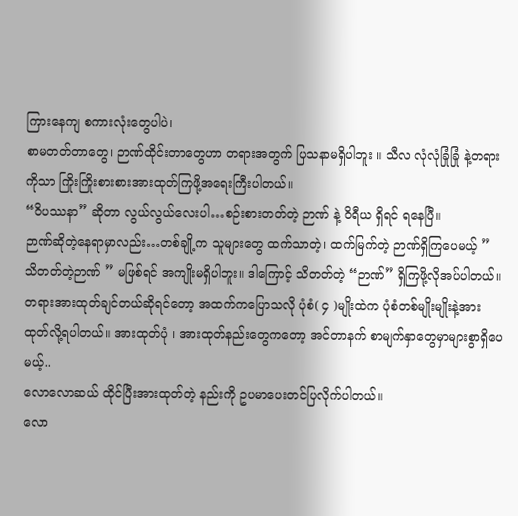ကြားနေကျ စကားလုံးတွေပါပဲ၊
စာမတတ်တာတွေ၊ ဉာဏ်ထိုင်းတာတွေဟာ တရားအတွက် ပြသနာမရှိပါဘူး ။ သီလ လုံလုံခြုံခြုံ နဲ့တရားကိုသာ ကြိုးကြိုးစားစားအားထုတ်ကြဖို့အရေးကြီးပါတယ်။
“ဝိပဿနာ” ဆိုတာ လွယ်လွယ်လေးပါ…စဉ်းစားတတ်တဲ့ ဉာဏ် နဲ့ ဝိရီယ ရှိရင် ရနေပြီ။
ဉာဏ်ဆိုတဲ့နေရာမှာလည်း…တစ်ချို့က သူများတွေ ထက်သာတဲ့၊ ထက်မြက်တဲ့ ဉာဏ်ရှိကြပေမယ့် ” သိတတ်တဲ့ဉာဏ် ” မဖြစ်ရင် အကျိုးမရှိပါဘူး။ ဒါကြောင့် သိတတ်တဲ့ “ဉာဏ်” ရှိကြဖို့လိုအပ်ပါတယ်။
တရားအားထုတ်ချင်တယ်ဆိုရင်တော့ အထက်ကပြောသလို ပုံစံ( ၄ )မျိုးထဲက ပုံစံတစ်မျိုးမျိုးနဲ့အားထုတ်လို့ရပါတယ်။ အားထုတ်ပုံ ၊ အားထုတ်နည်းတွေကတော့ အင်တာနက် စာမျက်နှာတွေမှာများစွာရှိပေမယ့်..
လောလောဆယ် ထိုင်ပြီးအားထုတ်တဲ့ နည်းကို ဥပမာပေးတင်ပြလိုက်ပါတယ်။
လော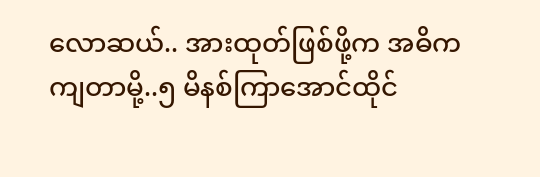လောဆယ်.. အားထုတ်ဖြစ်ဖို့က အဓိကကျတာမို့..၅ မိနစ်ကြာအောင်ထိုင်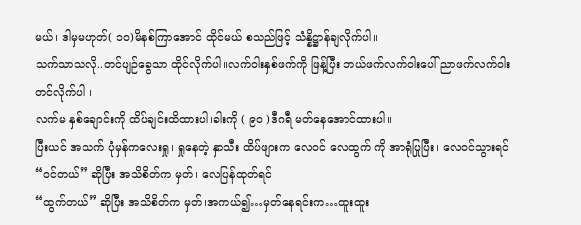မယ်၊ ဒါမှမဟုတ်( ၁ဝ)မိနစ်ကြာအောင် ထိုင်မယ် စသည်ဖြင့် သံန္နိဋ္ဌာန်ချလိုက်ပါ။
သက်သာသလို..တင်ပျဉ်ခွေသာ ထိုင်လိုက်ပါ။လက်ဝါးနှစ်ဖက်ကို ဖြန့်ပြီး ဘယ်ဖက်လက်ဝါးပေါ် ညာဖက်လက်ဝါး တင်လိုက်ပါ ၊
လက်မ နှစ်ချောင်းကို ထိပ်ချင်းထိထားပါ၊ခါးကို ( ၉ဝ )ဒီဂရီ မတ်နေအောင်ထားပါ။
ပြီးယင် အသက် ပုံမှန်ကလေးရှု၊ ရှုနေတဲ့ နှာသီး ထိပ်ဖျားက လေဝင် လေထွက် ကို အာရုံပြုပြီး၊ လေဝင်သွားရင် “ဝင်တယ်” ဆိုပြီး အသိစိတ်က မှတ်၊ လေပြန်ထုတ်ရင်
“ထွက်တယ်” ဆိုပြီး အသိစိတ်က မှတ်၊အကယ်၍…မှတ်နေရင်းက…ထူးထူး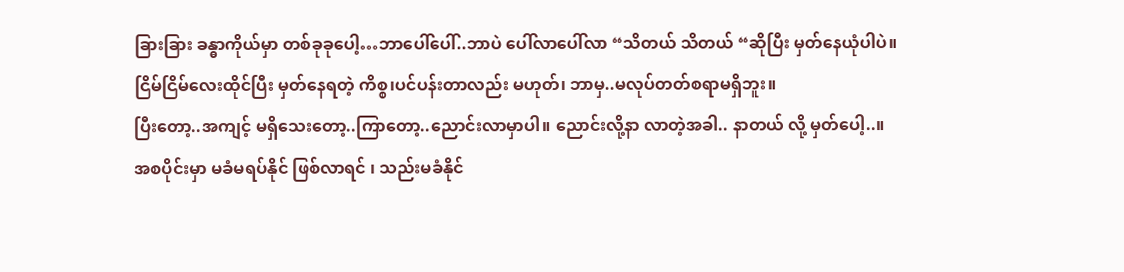ခြားခြား ခန္ဓာကိုယ်မှာ တစ်ခုခုပေါ့…ဘာပေါ်ပေါ်..ဘာပဲ ပေါ်လာပေါ်လာ “သိတယ် သိတယ် “ဆိုပြီး မှတ်နေယုံပါပဲ။
ငြိမ်ငြိမ်လေးထိုင်ပြီး မှတ်နေရတဲ့ ကိစ္စ၊ပင်ပန်းတာလည်း မဟုတ်၊ ဘာမှ..မလုပ်တတ်စရာမရှိဘူး။
ပြီးတော့..အကျင့် မရှိသေးတော့..ကြာတော့..ညောင်းလာမှာပါ။ ညောင်းလို့နာ လာတဲ့အခါ.. နာတယ် လို့ မှတ်ပေါ့..။
အစပိုင်းမှာ မခံမရပ်နိုင် ဖြစ်လာရင် ၊ သည်းမခံနိုင်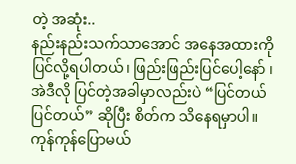တဲ့ အဆုံး..
နည်းနည်းသက်သာအောင် အနေအထားကို ပြင်လို့ရပါတယ်၊ ဖြည်းဖြည်းပြင်ပေါ့နော် ၊ အဲဒီလို ပြင်တဲ့အခါမှာလည်းပဲ “ပြင်တယ် ပြင်တယ်” ဆိုပြီး စိတ်က သိနေရမှာပါ။
ကုန်ကုန်ပြောမယ်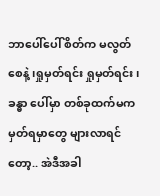ဘာပေါ်ပေါ် စိတ်က မလွတ်စေနဲ့၊ရှုမှတ်ရင်း ရှုမှတ်ရင်း ၊ ခန္ဓာ ပေါ်မှာ တစ်ခုထက်မက မှတ်ရမှာတွေ များလာရင်တော့.. အဲဒီအခါ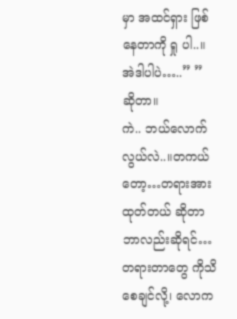မှာ အထင်ရှား ဖြစ်နေတာကို ရှု ပါ..။
အဲဒါပါပဲ…..” ” ဆိုတာ။
ကဲ.. ဘယ်လောက်လွယ်လဲ..။တကယ်တော့…တရားအားထုတ်တယ် ဆိုတာ ဘာလည်းဆိုရင်…
တရားတာတွေ ကိုသိစေချင်လို့၊ လောက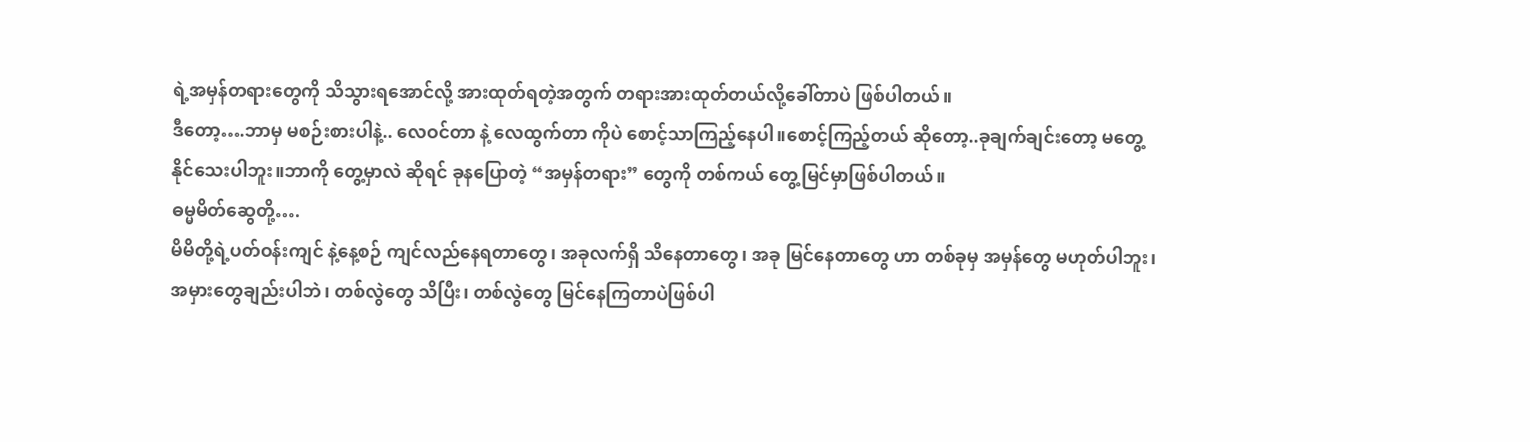ရဲ့အမှန်တရားတွေကို သိသွားရအောင်လို့ အားထုတ်ရတဲ့အတွက် တရားအားထုတ်တယ်လို့ခေါ်တာပဲ ဖြစ်ပါတယ်။
ဒီတော့….ဘာမှ မစဉ်းစားပါနဲ့.. လေဝင်တာ နဲ့ လေထွက်တာ ကိုပဲ စောင့်သာကြည့်နေပါ။စောင့်ကြည့်တယ် ဆိုတော့..ခုချက်ချင်းတော့ မတွေ့နိုင်သေးပါဘူး။ဘာကို တွေ့မှာလဲ ဆိုရင် ခုနပြောတဲ့ “အမှန်တရား” တွေကို တစ်ကယ် တွေ့မြင်မှာဖြစ်ပါတယ်။
ဓမ္မမိတ်ဆွေတို့….
မိမိတို့ရဲ့ပတ်ဝန်းကျင် နဲ့နေ့စဉ် ကျင်လည်နေရတာတွေ၊ အခုလက်ရှိ သိနေတာတွေ၊ အခု မြင်နေတာတွေ ဟာ တစ်ခုမှ အမှန်တွေ မဟုတ်ပါဘူး၊ အမှားတွေချည်းပါဘဲ၊ တစ်လွဲတွေ သိပြီး၊ တစ်လွဲတွေ မြင်နေကြတာပဲဖြစ်ပါ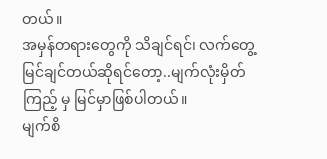တယ်။
အမှန်တရားတွေကို သိချင်ရင်၊ လက်တွေ့မြင်ချင်တယ်ဆိုရင်တော့..မျက်လုံးမှိတ်ကြည့် မှ မြင်မှာဖြစ်ပါတယ်။
မျက်စိ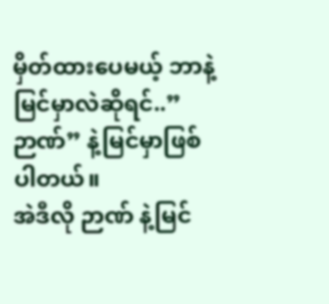မှိတ်ထားပေမယ့် ဘာနဲ့မြင်မှာလဲဆိုရင်..” ဉာဏ်” နဲ့မြင်မှာဖြစ်ပါတယ်။
အဲဒီလို ဉာဏ် နဲ့မြင်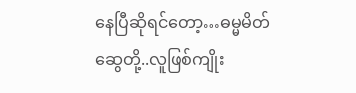နေပြီဆိုရင်တော့…ဓမ္မမိတ်ဆွေတို့..လူဖြစ်ကျိုး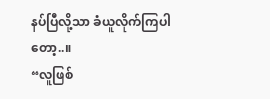နပ်ပြီလို့သာ ခံယူလိုက်ကြပါတော့..။
“လူဖြစ်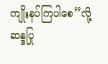ကျိုးနပ်ကြပါစေ”လို့ ဆန္ဒပြု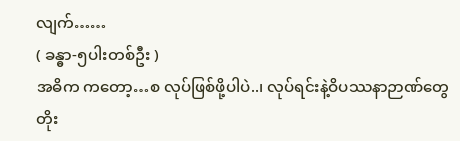လျက်……
( ခန္ဓာ-၅ပါးတစ်ဦး )
အဓိက ကတော့…စ လုပ်ဖြစ်ဖို့ပါပဲ..၊ လုပ်ရင်းနဲ့ဝိပဿနာဉာဏ်တွေတိုး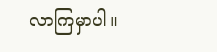လာကြမှာပါ။